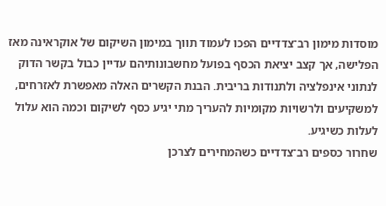מוסדות מימון רב־צדדיים הפכו לעמוד תווך במימון השיקום של אוקראינה מאז הפלישה, אך קצב יציאת הכסף בפועל מחשבונותיהם עדיין כבול בקשר הדוק לנתוני אינפלציה ולתנודות בריבית. הבנת הקשרים האלה מאפשרת לאזרחים, למשקיעים ולרשויות מקומיות להעריך מתי יגיע כסף לשיקום וכמה הוא עלול לעלות כשיגיע.
שחרור כספים רב־צדדיים כשהמחירים לצרכן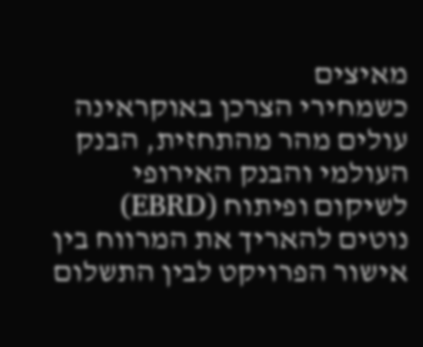מאיצים
כשמחירי הצרכן באוקראינה עולים מהר מהתחזית, הבנק העולמי והבנק האירופי לשיקום ופיתוח (EBRD) נוטים להאריך את המרווח בין אישור הפרויקט לבין התשלום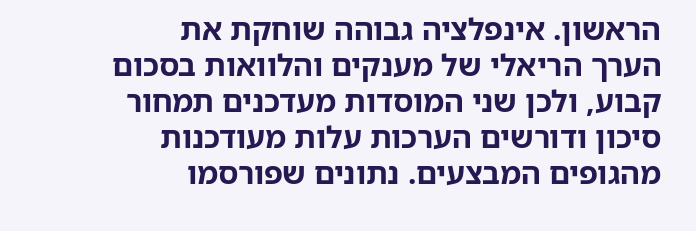הראשון. אינפלציה גבוהה שוחקת את הערך הריאלי של מענקים והלוואות בסכום קבוע, ולכן שני המוסדות מעדכנים תמחור סיכון ודורשים הערכות עלות מעודכנות מהגופים המבצעים. נתונים שפורסמו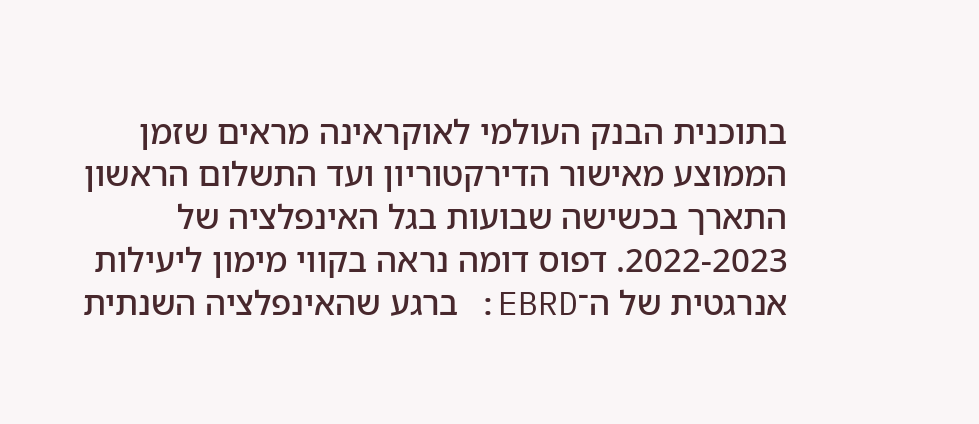בתוכנית הבנק העולמי לאוקראינה מראים שזמן הממוצע מאישור הדירקטוריון ועד התשלום הראשון התארך בכשישה שבועות בגל האינפלציה של 2022-2023. דפוס דומה נראה בקווי מימון ליעילות אנרגטית של ה־EBRD: ברגע שהאינפלציה השנתית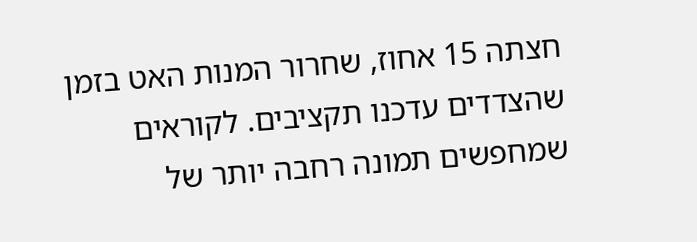חצתה 15 אחוז, שחרור המנות האט בזמן שהצדדים עדכנו תקציבים. לקוראים שמחפשים תמונה רחבה יותר של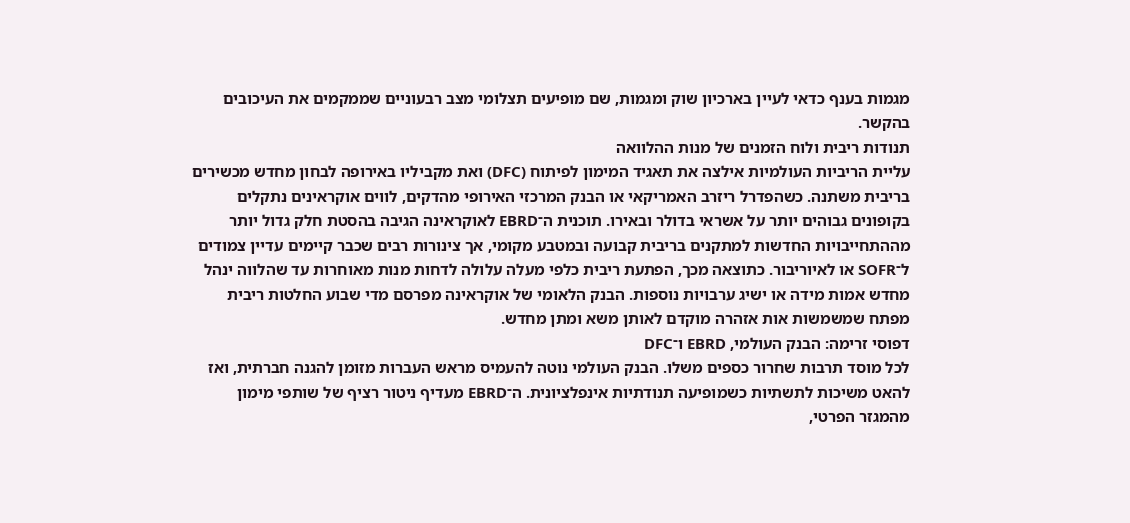מגמות בענף כדאי לעיין בארכיון שוק ומגמות, שם מופיעים תצלומי מצב רבעוניים שממקמים את העיכובים בהקשר.
תנודות ריבית ולוח הזמנים של מנות ההלוואה
עליית הריביות העולמיות אילצה את תאגיד המימון לפיתוח (DFC) ואת מקביליו באירופה לבחון מחדש מכשירים בריבית משתנה. כשהפדרל ריזרב האמריקאי או הבנק המרכזי האירופי מהדקים, לווים אוקראינים נתקלים בקופונים גבוהים יותר על אשראי בדולר ובאירו. תוכנית ה־EBRD לאוקראינה הגיבה בהסטת חלק גדול יותר מההתחייבויות החדשות למתקנים בריבית קבועה ובמטבע מקומי, אך צינורות רבים שכבר קיימים עדיין צמודים ל־SOFR או לאיוריבור. כתוצאה מכך, הפתעת ריבית כלפי מעלה עלולה לדחות מנות מאוחרות עד שהלווה ינהל מחדש אמות מידה או ישיג ערבויות נוספות. הבנק הלאומי של אוקראינה מפרסם מדי שבוע החלטות ריבית מפתח שמשמשות אות אזהרה מוקדם לאותן משא ומתן מחדש.
דפוסי זרימה: הבנק העולמי, EBRD ו־DFC
לכל מוסד תרבות שחרור כספים משלו. הבנק העולמי נוטה להעמיס מראש העברות מזומן להגנה חברתית, ואז להאט משיכות לתשתיות כשמופיעה תנודתיות אינפלציונית. ה־EBRD מעדיף ניטור רציף של שותפי מימון מהמגזר הפרטי,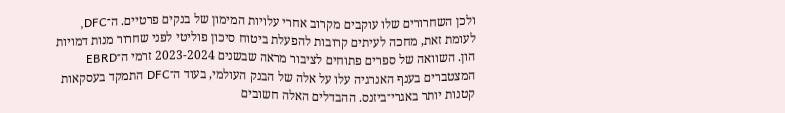ולכן השחרורים שלו עוקבים מקרוב אחרי עלויות המימון של בנקים פרטיים. ה־DFC, לעומת זאת, מחכה לעיתים קרובות להפעלת ביטוח סיכון פוליטי לפני שחרור מנות דמויות הון. השוואה של ספרים פתוחים לציבור מראה שבשנים 2023-2024 זרמי ה־EBRD המצטברים בענף האנרגיה עלו על אלה של הבנק העולמי, בעוד ה־DFC התמקד בעסקאות קטנות יותר באגרי־ביזנס. ההבדלים האלה חשובים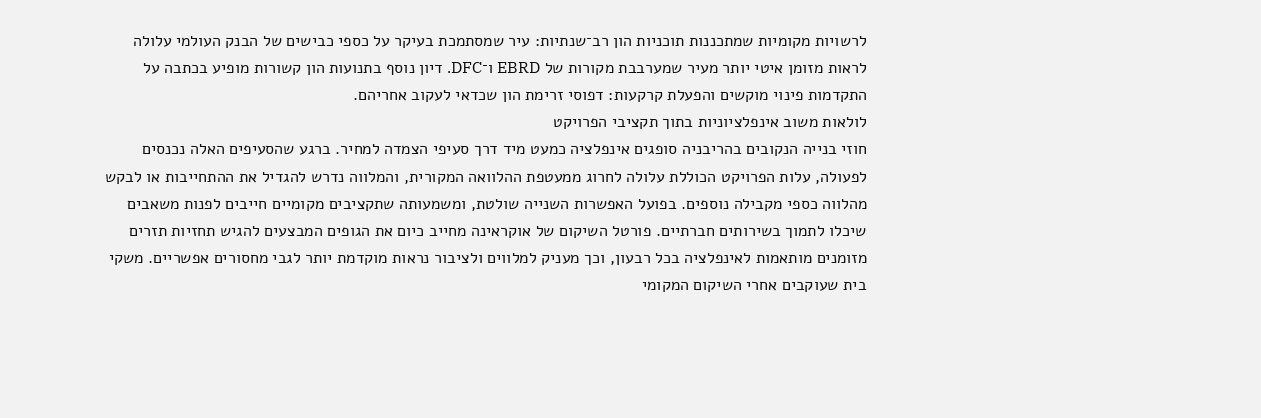לרשויות מקומיות שמתכננות תוכניות הון רב־שנתיות: עיר שמסתמכת בעיקר על כספי כבישים של הבנק העולמי עלולה לראות מזומן איטי יותר מעיר שמערבבת מקורות של EBRD ו־DFC. דיון נוסף בתנועות הון קשורות מופיע בכתבה על התקדמות פינוי מוקשים והפעלת קרקעות: דפוסי זרימת הון שכדאי לעקוב אחריהם.
לולאות משוב אינפלציוניות בתוך תקציבי הפרויקט
חוזי בנייה הנקובים בהריבניה סופגים אינפלציה כמעט מיד דרך סעיפי הצמדה למחיר. ברגע שהסעיפים האלה נכנסים לפעולה, עלות הפרויקט הכוללת עלולה לחרוג ממעטפת ההלוואה המקורית, והמלווה נדרש להגדיל את ההתחייבות או לבקש מהלווה כספי מקבילה נוספים. בפועל האפשרות השנייה שולטת, ומשמעותה שתקציבים מקומיים חייבים לפנות משאבים שיכלו לתמוך בשירותים חברתיים. פורטל השיקום של אוקראינה מחייב כיום את הגופים המבצעים להגיש תחזיות תזרים מזומנים מותאמות לאינפלציה בכל רבעון, וכך מעניק למלווים ולציבור נראות מוקדמת יותר לגבי מחסורים אפשריים. משקי בית שעוקבים אחרי השיקום המקומי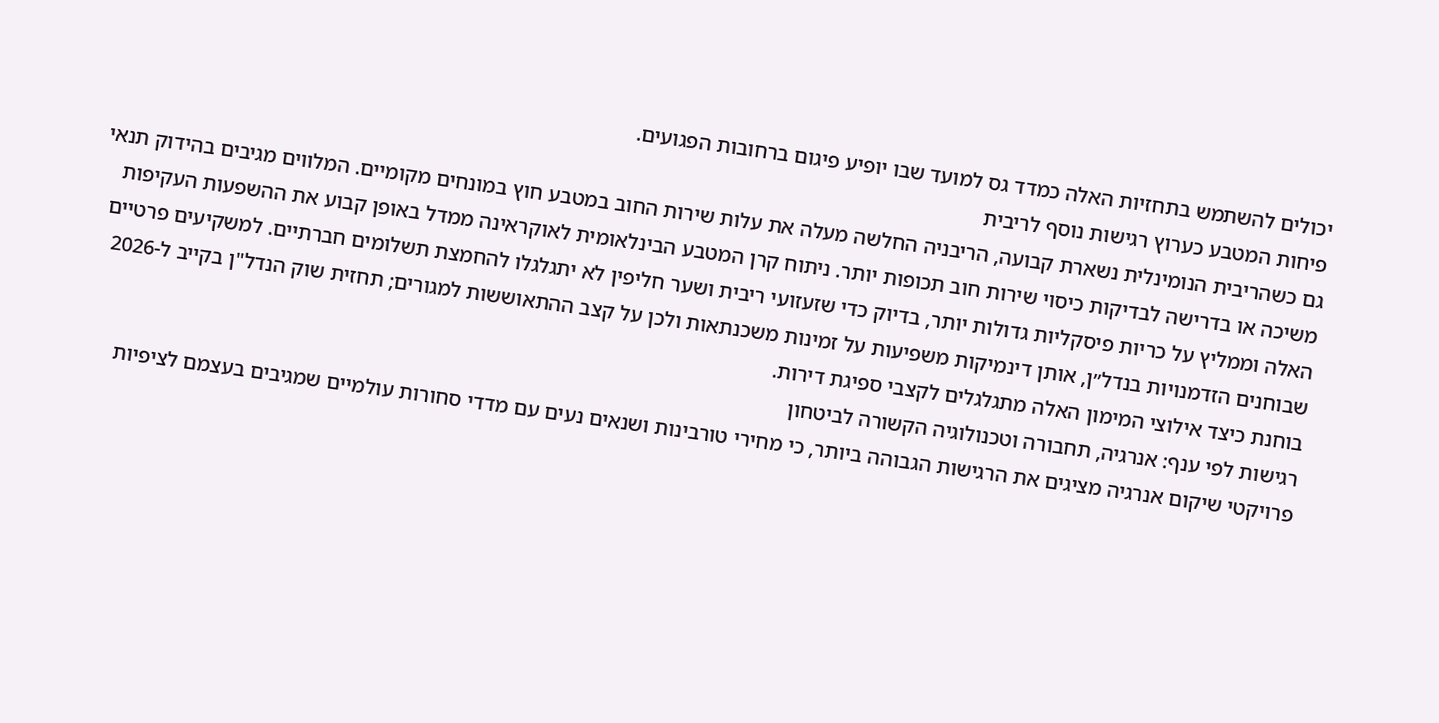יכולים להשתמש בתחזיות האלה כמדד גס למועד שבו יופיע פיגום ברחובות הפגועים.
פיחות המטבע כערוץ רגישות נוסף לריבית
גם כשהריבית הנומינלית נשארת קבועה, הריבניה החלשה מעלה את עלות שירות החוב במטבע חוץ במונחים מקומיים. המלווים מגיבים בהידוק תנאי משיכה או בדרישה לבדיקות כיסוי שירות חוב תכופות יותר. ניתוח קרן המטבע הבינלאומית לאוקראינה ממדל באופן קבוע את ההשפעות העקיפות האלה וממליץ על כריות פיסקליות גדולות יותר, בדיוק כדי שזעזועי ריבית ושער חליפין לא יתגלגלו להחמצת תשלומים חברתיים. למשקיעים פרטיים שבוחנים הזדמנויות בנדל״ן, אותן דינמיקות משפיעות על זמינות משכנתאות ולכן על קצב ההתאוששות למגורים; תחזית שוק הנדל"ן בקייב ל-2026 בוחנת כיצד אילוצי המימון האלה מתגלגלים לקצבי ספיגת דירות.
רגישות לפי ענף: אנרגיה, תחבורה וטכנולוגיה הקשורה לביטחון
פרויקטי שיקום אנרגיה מציגים את הרגישות הגבוהה ביותר, כי מחירי טורבינות ושנאים נעים עם מדדי סחורות עולמיים שמגיבים בעצמם לציפיות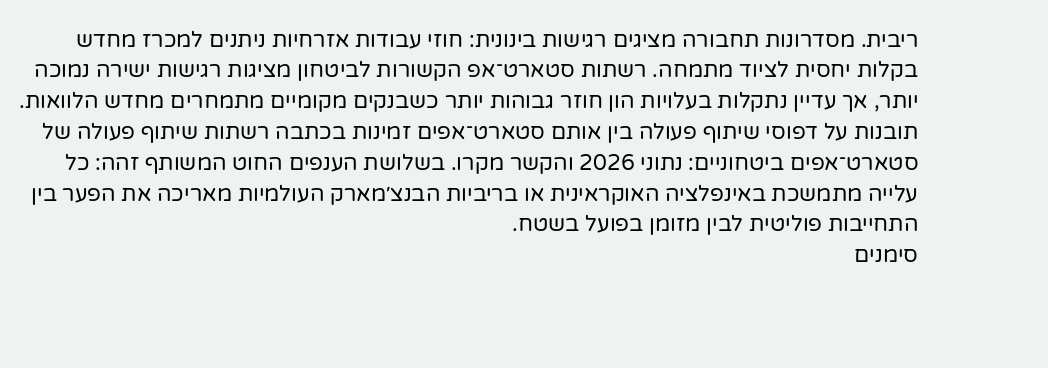ריבית. מסדרונות תחבורה מציגים רגישות בינונית: חוזי עבודות אזרחיות ניתנים למכרז מחדש בקלות יחסית לציוד מתמחה. רשתות סטארט־אפ הקשורות לביטחון מציגות רגישות ישירה נמוכה יותר, אך עדיין נתקלות בעלויות הון חוזר גבוהות יותר כשבנקים מקומיים מתמחרים מחדש הלוואות. תובנות על דפוסי שיתוף פעולה בין אותם סטארט־אפים זמינות בכתבה רשתות שיתוף פעולה של סטארט־אפים ביטחוניים: נתוני 2026 והקשר מקרו. בשלושת הענפים החוט המשותף זהה: כל עלייה מתמשכת באינפלציה האוקראינית או בריביות הבנצ׳מארק העולמיות מאריכה את הפער בין התחייבות פוליטית לבין מזומן בפועל בשטח.
סימנים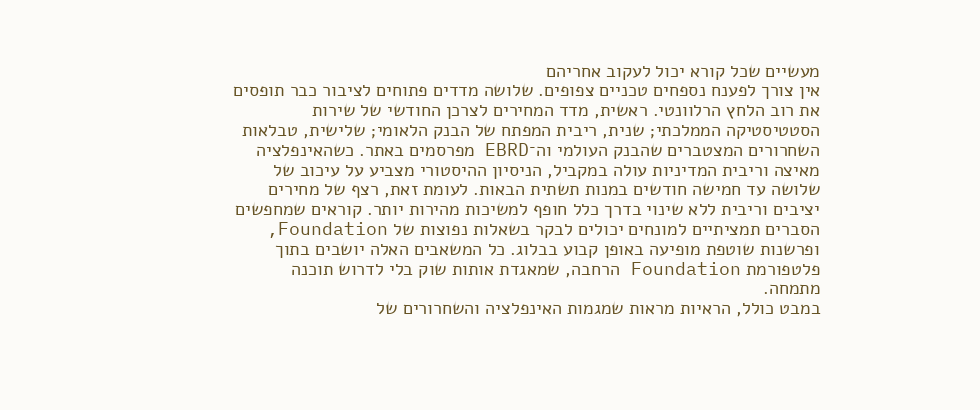מעשיים שכל קורא יכול לעקוב אחריהם
אין צורך לפענח נספחים טכניים צפופים. שלושה מדדים פתוחים לציבור כבר תופסים את רוב הלחץ הרלוונטי. ראשית, מדד המחירים לצרכן החודשי של שירות הסטטיסטיקה הממלכתי; שנית, ריבית המפתח של הבנק הלאומי; שלישית, טבלאות השחרורים המצטברים שהבנק העולמי וה־EBRD מפרסמים באתר. כשהאינפלציה מאיצה וריבית המדיניות עולה במקביל, הניסיון ההיסטורי מצביע על עיכוב של שלושה עד חמישה חודשים במנות תשתית הבאות. לעומת זאת, רצף של מחירים יציבים וריבית ללא שינוי בדרך כלל חופף למשיכות מהירות יותר. קוראים שמחפשים הסברים תמציתיים למונחים יכולים לבקר בשאלות נפוצות של Foundation, ופרשנות שוטפת מופיעה באופן קבוע בבלוג. כל המשאבים האלה יושבים בתוך פלטפורמת Foundation הרחבה, שמאגדת אותות שוק בלי לדרוש תוכנה מתמחה.
במבט כולל, הראיות מראות שמגמות האינפלציה והשחרורים של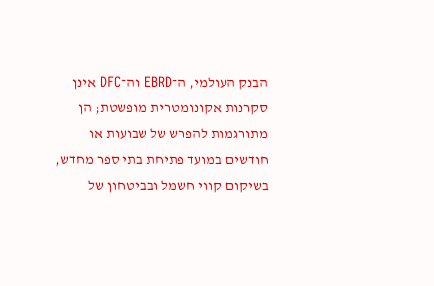הבנק העולמי, ה־EBRD וה־DFC אינן סקרנות אקונומטרית מופשטת; הן מתורגמות להפרש של שבועות או חודשים במועד פתיחת בתי ספר מחדש, בשיקום קווי חשמל ובביטחון של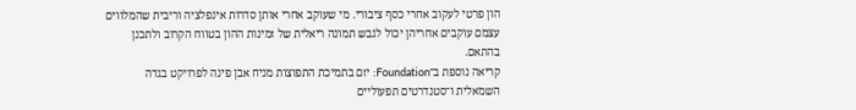הון פרטי לעקוב אחרי כסף ציבורי. מי שעוקב אחרי אותן סדרות אינפלציה וריבית שהמלווים עצמם עוקבים אחריהן יכול לגבש תמונה ריאלית של זמינות ההון בטווח הקרוב ולתכנן בהתאם.
קריאה נוספת ב־Foundation: יזם בתמיכת התפוצות מניח אבן פינה לפרויקט בגדה השמאלית ו־סטנדרטים תפעוליים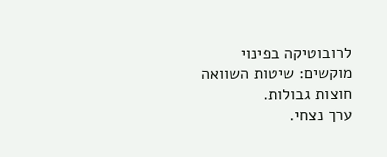לרובוטיקה בפינוי מוקשים: שיטות השוואה חוצות גבולות.
ערך נצחי.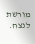מורשת לנצח.